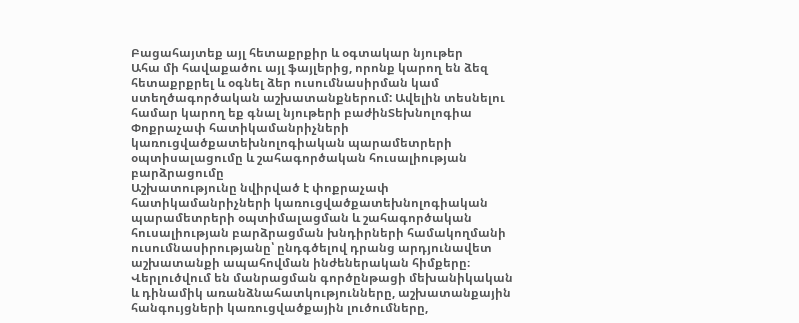Բացահայտեք այլ հետաքրքիր և օգտակար նյութեր
Ահա մի հավաքածու այլ ֆայլերից, որոնք կարող են ձեզ հետաքրքրել և օգնել ձեր ուսումնասիրման կամ ստեղծագործական աշխատանքներում: Ավելին տեսնելու համար կարող եք գնալ նյութերի բաժինՏեխնոլոգիա
Փոքրաչափ հատիկամանրիչների կառուցվածքատեխնոլոգիական պարամետրերի օպտիսալացումը և շահագործական հուսալիության բարձրացումը
Աշխատությունը նվիրված է փոքրաչափ հատիկամանրիչների կառուցվածքատեխնոլոգիական պարամետրերի օպտիմալացման և շահագործական հուսալիության բարձրացման խնդիրների համակողմանի ուսումնասիրությանը՝ ընդգծելով դրանց արդյունավետ աշխատանքի ապահովման ինժեներական հիմքերը։ Վերլուծվում են մանրացման գործընթացի մեխանիկական և դինամիկ առանձնահատկությունները, աշխատանքային հանգույցների կառուցվածքային լուծումները,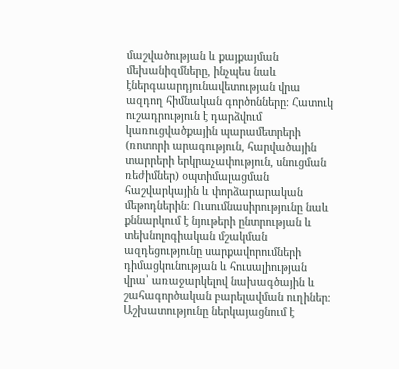մաշվածության և քայքայման մեխանիզմները, ինչպես նաև էներգաարդյունավետության վրա ազդող հիմնական գործոնները։ Հատուկ ուշադրություն է դարձվում կառուցվածքային պարամետրերի (ռոտորի արագություն, հարվածային տարրերի երկրաչափություն, սնուցման ռեժիմներ) օպտիմալացման հաշվարկային և փորձարարական մեթոդներին։ Ուսումնասիրությունը նաև քննարկում է նյութերի ընտրության և տեխնոլոգիական մշակման ազդեցությունը սարքավորումների դիմացկունության և հուսալիության վրա՝ առաջարկելով նախագծային և շահագործական բարելավման ուղիներ։ Աշխատությունը ներկայացնում է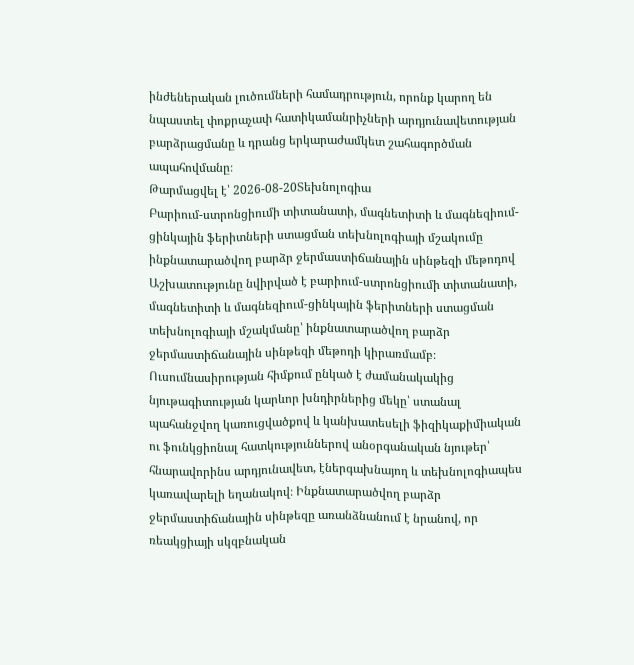ինժեներական լուծումների համադրություն, որոնք կարող են նպաստել փոքրաչափ հատիկամանրիչների արդյունավետության բարձրացմանը և դրանց երկարաժամկետ շահագործման ապահովմանը։
Թարմացվել է՝ 2026-08-20Տեխնոլոգիա
Բարիում-ստրոնցիումի տիտանատի, մագնետիտի և մագնեզիում-ցինկային ֆերիտների ստացման տեխնոլոգիայի մշակումը ինքնատարածվող բարձր ջերմաստիճանային սինթեզի մեթոդով
Աշխատությունը նվիրված է բարիում-ստրոնցիումի տիտանատի, մագնետիտի և մագնեզիում-ցինկային ֆերիտների ստացման տեխնոլոգիայի մշակմանը՝ ինքնատարածվող բարձր ջերմաստիճանային սինթեզի մեթոդի կիրառմամբ։ Ուսումնասիրության հիմքում ընկած է ժամանակակից նյութագիտության կարևոր խնդիրներից մեկը՝ ստանալ պահանջվող կառուցվածքով և կանխատեսելի ֆիզիկաքիմիական ու ֆունկցիոնալ հատկություններով անօրգանական նյութեր՝ հնարավորինս արդյունավետ, էներգախնայող և տեխնոլոգիապես կառավարելի եղանակով։ Ինքնատարածվող բարձր ջերմաստիճանային սինթեզը առանձնանում է նրանով, որ ռեակցիայի սկզբնական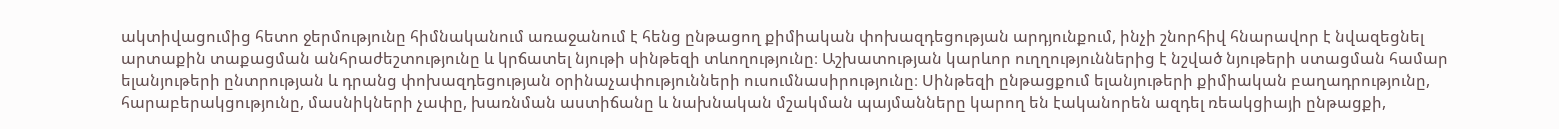ակտիվացումից հետո ջերմությունը հիմնականում առաջանում է հենց ընթացող քիմիական փոխազդեցության արդյունքում, ինչի շնորհիվ հնարավոր է նվազեցնել արտաքին տաքացման անհրաժեշտությունը և կրճատել նյութի սինթեզի տևողությունը։ Աշխատության կարևոր ուղղություններից է նշված նյութերի ստացման համար ելանյութերի ընտրության և դրանց փոխազդեցության օրինաչափությունների ուսումնասիրությունը։ Սինթեզի ընթացքում ելանյութերի քիմիական բաղադրությունը, հարաբերակցությունը, մասնիկների չափը, խառնման աստիճանը և նախնական մշակման պայմանները կարող են էականորեն ազդել ռեակցիայի ընթացքի,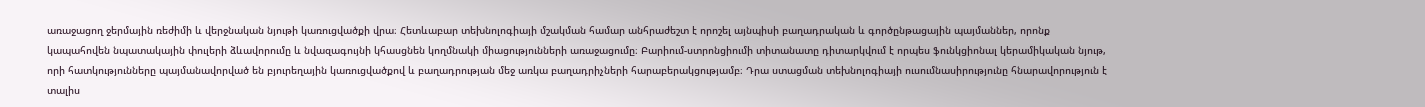առաջացող ջերմային ռեժիմի և վերջնական նյութի կառուցվածքի վրա։ Հետևաբար տեխնոլոգիայի մշակման համար անհրաժեշտ է որոշել այնպիսի բաղադրական և գործընթացային պայմաններ, որոնք կապահովեն նպատակային փուլերի ձևավորումը և նվազագույնի կհասցնեն կողմնակի միացությունների առաջացումը։ Բարիում-ստրոնցիումի տիտանատը դիտարկվում է որպես ֆունկցիոնալ կերամիկական նյութ, որի հատկությունները պայմանավորված են բյուրեղային կառուցվածքով և բաղադրության մեջ առկա բաղադրիչների հարաբերակցությամբ։ Դրա ստացման տեխնոլոգիայի ուսումնասիրությունը հնարավորություն է տալիս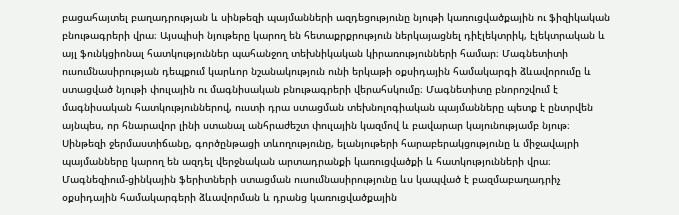բացահայտել բաղադրության և սինթեզի պայմանների ազդեցությունը նյութի կառուցվածքային ու ֆիզիկական բնութագրերի վրա։ Այսպիսի նյութերը կարող են հետաքրքրություն ներկայացնել դիէլեկտրիկ, էլեկտրական և այլ ֆունկցիոնալ հատկություններ պահանջող տեխնիկական կիրառությունների համար։ Մագնետիտի ուսումնասիրության դեպքում կարևոր նշանակություն ունի երկաթի օքսիդային համակարգի ձևավորումը և ստացված նյութի փուլային ու մագնիսական բնութագրերի վերահսկումը։ Մագնետիտը բնորոշվում է մագնիսական հատկություններով, ուստի դրա ստացման տեխնոլոգիական պայմանները պետք է ընտրվեն այնպես, որ հնարավոր լինի ստանալ անհրաժեշտ փուլային կազմով և բավարար կայունությամբ նյութ։ Սինթեզի ջերմաստիճանը, գործընթացի տևողությունը, ելանյութերի հարաբերակցությունը և միջավայրի պայմանները կարող են ազդել վերջնական արտադրանքի կառուցվածքի և հատկությունների վրա։ Մագնեզիում-ցինկային ֆերիտների ստացման ուսումնասիրությունը ևս կապված է բազմաբաղադրիչ օքսիդային համակարգերի ձևավորման և դրանց կառուցվածքային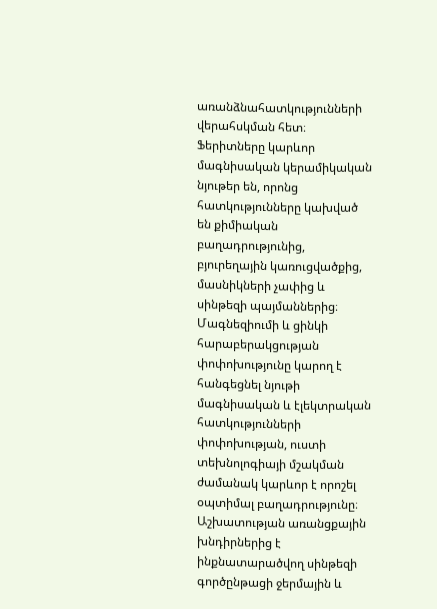առանձնահատկությունների վերահսկման հետ։ Ֆերիտները կարևոր մագնիսական կերամիկական նյութեր են, որոնց հատկությունները կախված են քիմիական բաղադրությունից, բյուրեղային կառուցվածքից, մասնիկների չափից և սինթեզի պայմաններից։ Մագնեզիումի և ցինկի հարաբերակցության փոփոխությունը կարող է հանգեցնել նյութի մագնիսական և էլեկտրական հատկությունների փոփոխության, ուստի տեխնոլոգիայի մշակման ժամանակ կարևոր է որոշել օպտիմալ բաղադրությունը։ Աշխատության առանցքային խնդիրներից է ինքնատարածվող սինթեզի գործընթացի ջերմային և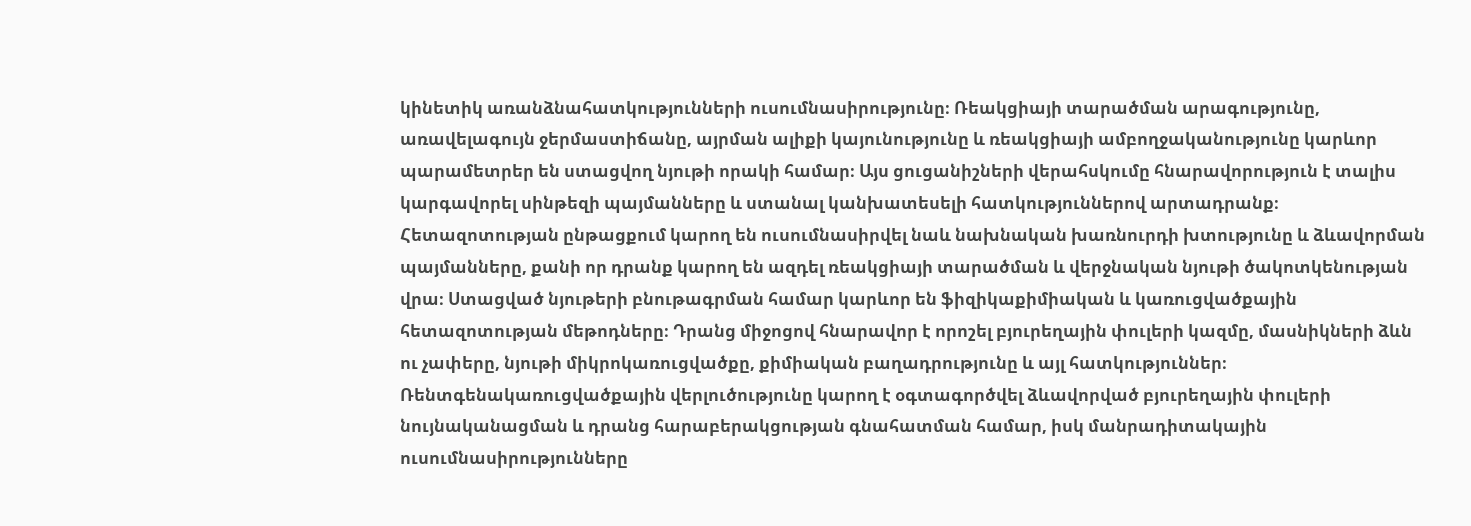կինետիկ առանձնահատկությունների ուսումնասիրությունը։ Ռեակցիայի տարածման արագությունը, առավելագույն ջերմաստիճանը, այրման ալիքի կայունությունը և ռեակցիայի ամբողջականությունը կարևոր պարամետրեր են ստացվող նյութի որակի համար։ Այս ցուցանիշների վերահսկումը հնարավորություն է տալիս կարգավորել սինթեզի պայմանները և ստանալ կանխատեսելի հատկություններով արտադրանք։ Հետազոտության ընթացքում կարող են ուսումնասիրվել նաև նախնական խառնուրդի խտությունը և ձևավորման պայմանները, քանի որ դրանք կարող են ազդել ռեակցիայի տարածման և վերջնական նյութի ծակոտկենության վրա։ Ստացված նյութերի բնութագրման համար կարևոր են ֆիզիկաքիմիական և կառուցվածքային հետազոտության մեթոդները։ Դրանց միջոցով հնարավոր է որոշել բյուրեղային փուլերի կազմը, մասնիկների ձևն ու չափերը, նյութի միկրոկառուցվածքը, քիմիական բաղադրությունը և այլ հատկություններ։ Ռենտգենակառուցվածքային վերլուծությունը կարող է օգտագործվել ձևավորված բյուրեղային փուլերի նույնականացման և դրանց հարաբերակցության գնահատման համար, իսկ մանրադիտակային ուսումնասիրությունները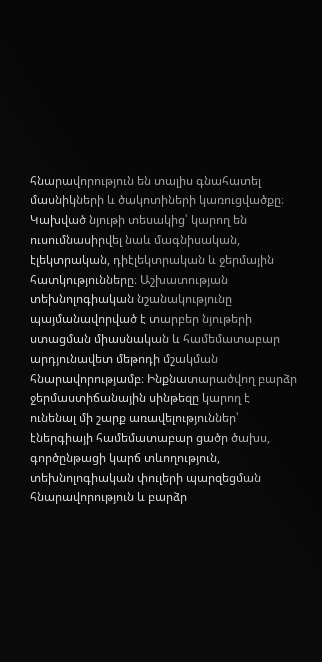հնարավորություն են տալիս գնահատել մասնիկների և ծակոտիների կառուցվածքը։ Կախված նյութի տեսակից՝ կարող են ուսումնասիրվել նաև մագնիսական, էլեկտրական, դիէլեկտրական և ջերմային հատկությունները։ Աշխատության տեխնոլոգիական նշանակությունը պայմանավորված է տարբեր նյութերի ստացման միասնական և համեմատաբար արդյունավետ մեթոդի մշակման հնարավորությամբ։ Ինքնատարածվող բարձր ջերմաստիճանային սինթեզը կարող է ունենալ մի շարք առավելություններ՝ էներգիայի համեմատաբար ցածր ծախս, գործընթացի կարճ տևողություն, տեխնոլոգիական փուլերի պարզեցման հնարավորություն և բարձր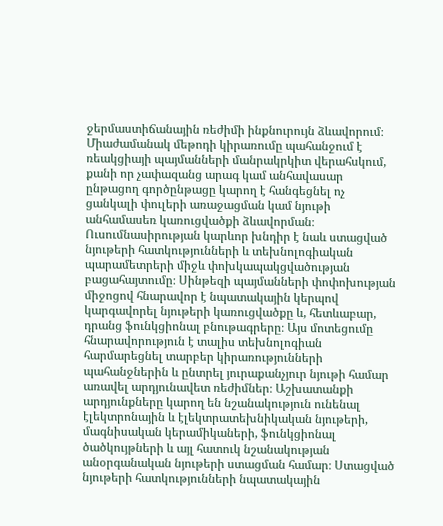ջերմաստիճանային ռեժիմի ինքնուրույն ձևավորում։ Միաժամանակ մեթոդի կիրառումը պահանջում է ռեակցիայի պայմանների մանրակրկիտ վերահսկում, քանի որ չափազանց արագ կամ անհավասար ընթացող գործընթացը կարող է հանգեցնել ոչ ցանկալի փուլերի առաջացման կամ նյութի անհամասեռ կառուցվածքի ձևավորման։ Ուսումնասիրության կարևոր խնդիր է նաև ստացված նյութերի հատկությունների և տեխնոլոգիական պարամետրերի միջև փոխկապակցվածության բացահայտումը։ Սինթեզի պայմանների փոփոխության միջոցով հնարավոր է նպատակային կերպով կարգավորել նյութերի կառուցվածքը և, հետևաբար, դրանց ֆունկցիոնալ բնութագրերը։ Այս մոտեցումը հնարավորություն է տալիս տեխնոլոգիան հարմարեցնել տարբեր կիրառությունների պահանջներին և ընտրել յուրաքանչյուր նյութի համար առավել արդյունավետ ռեժիմներ։ Աշխատանքի արդյունքները կարող են նշանակություն ունենալ էլեկտրոնային և էլեկտրատեխնիկական նյութերի, մագնիսական կերամիկաների, ֆունկցիոնալ ծածկույթների և այլ հատուկ նշանակության անօրգանական նյութերի ստացման համար։ Ստացված նյութերի հատկությունների նպատակային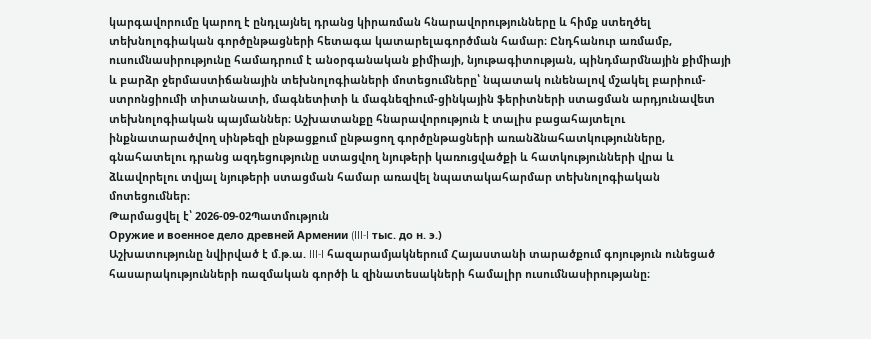կարգավորումը կարող է ընդլայնել դրանց կիրառման հնարավորությունները և հիմք ստեղծել տեխնոլոգիական գործընթացների հետագա կատարելագործման համար։ Ընդհանուր առմամբ, ուսումնասիրությունը համադրում է անօրգանական քիմիայի, նյութագիտության, պինդմարմնային քիմիայի և բարձր ջերմաստիճանային տեխնոլոգիաների մոտեցումները՝ նպատակ ունենալով մշակել բարիում-ստրոնցիումի տիտանատի, մագնետիտի և մագնեզիում-ցինկային ֆերիտների ստացման արդյունավետ տեխնոլոգիական պայմաններ։ Աշխատանքը հնարավորություն է տալիս բացահայտելու ինքնատարածվող սինթեզի ընթացքում ընթացող գործընթացների առանձնահատկությունները, գնահատելու դրանց ազդեցությունը ստացվող նյութերի կառուցվածքի և հատկությունների վրա և ձևավորելու տվյալ նյութերի ստացման համար առավել նպատակահարմար տեխնոլոգիական մոտեցումներ։
Թարմացվել է՝ 2026-09-02Պատմություն
Оружие и военное дело древней Армении (III-I тыс. до н. э.)
Աշխատությունը նվիրված է մ.թ.ա. III-I հազարամյակներում Հայաստանի տարածքում գոյություն ունեցած հասարակությունների ռազմական գործի և զինատեսակների համալիր ուսումնասիրությանը։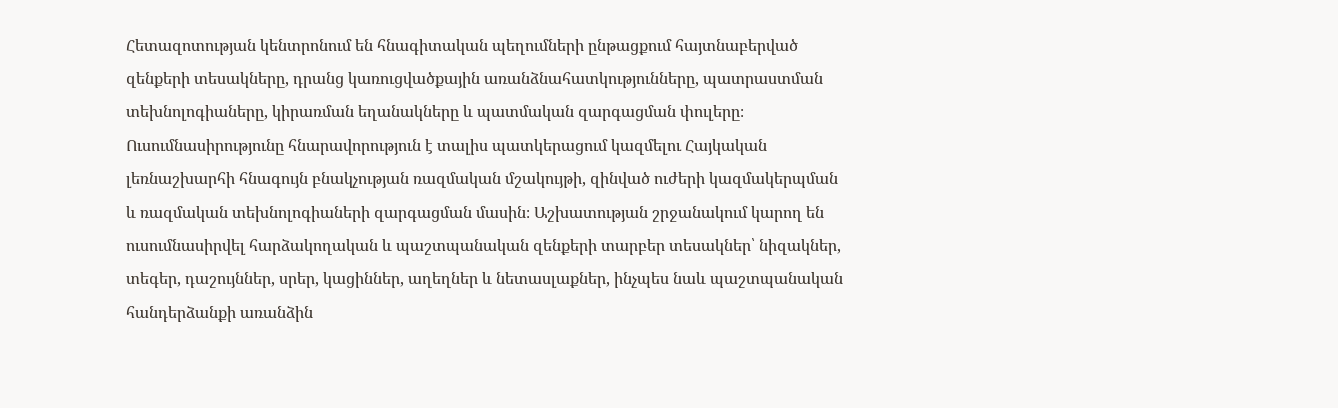Հետազոտության կենտրոնում են հնագիտական պեղումների ընթացքում հայտնաբերված զենքերի տեսակները, դրանց կառուցվածքային առանձնահատկությունները, պատրաստման տեխնոլոգիաները, կիրառման եղանակները և պատմական զարգացման փուլերը։ Ուսումնասիրությունը հնարավորություն է տալիս պատկերացում կազմելու Հայկական լեռնաշխարհի հնագույն բնակչության ռազմական մշակույթի, զինված ուժերի կազմակերպման և ռազմական տեխնոլոգիաների զարգացման մասին։ Աշխատության շրջանակում կարող են ուսումնասիրվել հարձակողական և պաշտպանական զենքերի տարբեր տեսակներ՝ նիզակներ, տեգեր, դաշույններ, սրեր, կացիններ, աղեղներ և նետասլաքներ, ինչպես նաև պաշտպանական հանդերձանքի առանձին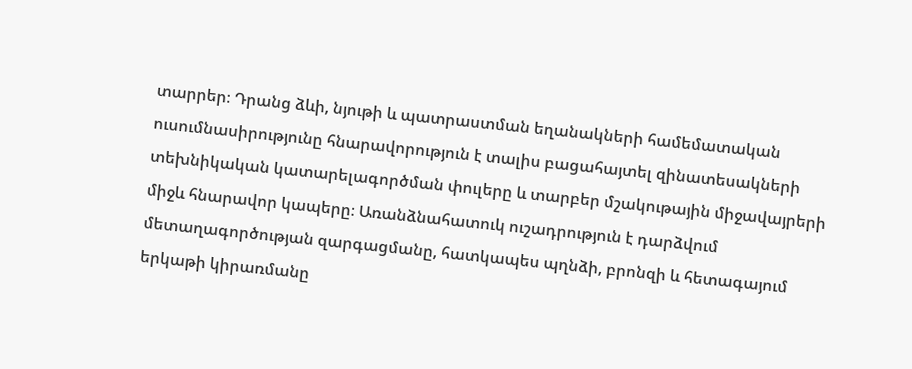տարրեր։ Դրանց ձևի, նյութի և պատրաստման եղանակների համեմատական ուսումնասիրությունը հնարավորություն է տալիս բացահայտել զինատեսակների տեխնիկական կատարելագործման փուլերը և տարբեր մշակութային միջավայրերի միջև հնարավոր կապերը։ Առանձնահատուկ ուշադրություն է դարձվում մետաղագործության զարգացմանը, հատկապես պղնձի, բրոնզի և հետագայում երկաթի կիրառմանը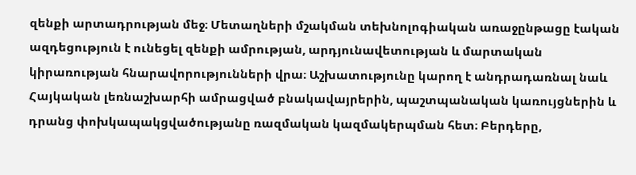զենքի արտադրության մեջ։ Մետաղների մշակման տեխնոլոգիական առաջընթացը էական ազդեցություն է ունեցել զենքի ամրության, արդյունավետության և մարտական կիրառության հնարավորությունների վրա։ Աշխատությունը կարող է անդրադառնալ նաև Հայկական լեռնաշխարհի ամրացված բնակավայրերին, պաշտպանական կառույցներին և դրանց փոխկապակցվածությանը ռազմական կազմակերպման հետ։ Բերդերը,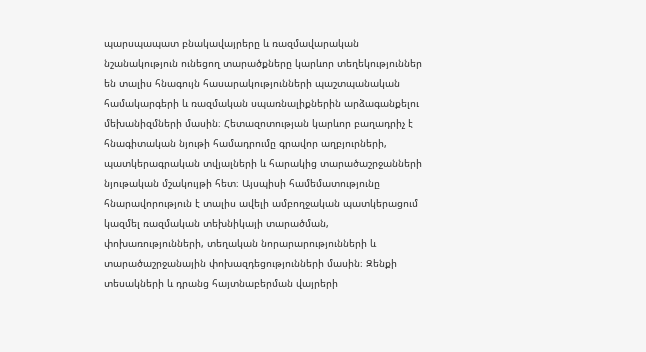պարսպապատ բնակավայրերը և ռազմավարական նշանակություն ունեցող տարածքները կարևոր տեղեկություններ են տալիս հնագույն հասարակությունների պաշտպանական համակարգերի և ռազմական սպառնալիքներին արձագանքելու մեխանիզմների մասին։ Հետազոտության կարևոր բաղադրիչ է հնագիտական նյութի համադրումը գրավոր աղբյուրների, պատկերագրական տվյալների և հարակից տարածաշրջանների նյութական մշակույթի հետ։ Այսպիսի համեմատությունը հնարավորություն է տալիս ավելի ամբողջական պատկերացում կազմել ռազմական տեխնիկայի տարածման, փոխառությունների, տեղական նորարարությունների և տարածաշրջանային փոխազդեցությունների մասին։ Զենքի տեսակների և դրանց հայտնաբերման վայրերի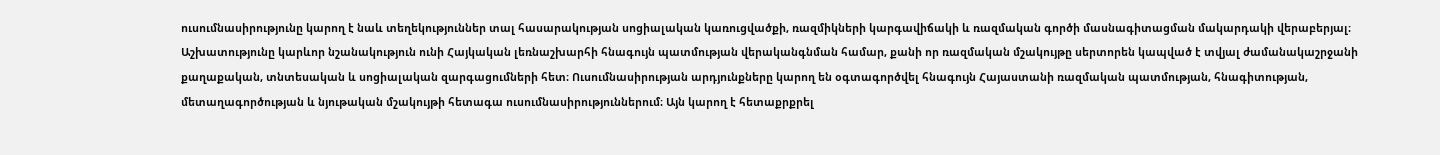ուսումնասիրությունը կարող է նաև տեղեկություններ տալ հասարակության սոցիալական կառուցվածքի, ռազմիկների կարգավիճակի և ռազմական գործի մասնագիտացման մակարդակի վերաբերյալ։ Աշխատությունը կարևոր նշանակություն ունի Հայկական լեռնաշխարհի հնագույն պատմության վերականգնման համար, քանի որ ռազմական մշակույթը սերտորեն կապված է տվյալ ժամանակաշրջանի քաղաքական, տնտեսական և սոցիալական զարգացումների հետ։ Ուսումնասիրության արդյունքները կարող են օգտագործվել հնագույն Հայաստանի ռազմական պատմության, հնագիտության, մետաղագործության և նյութական մշակույթի հետագա ուսումնասիրություններում։ Այն կարող է հետաքրքրել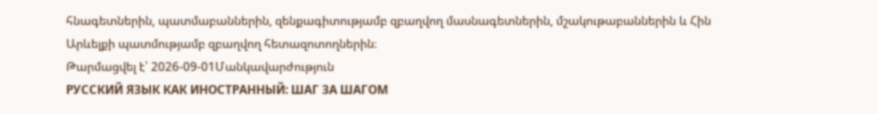հնագետներին, պատմաբաններին, զենքագիտությամբ զբաղվող մասնագետներին, մշակութաբաններին և Հին Արևելքի պատմությամբ զբաղվող հետազոտողներին։
Թարմացվել է՝ 2026-09-01Մանկավարժություն
РУССКИЙ ЯЗЫК КАК ИНОСТРАННЫЙ: ШАГ ЗА ШАГОМ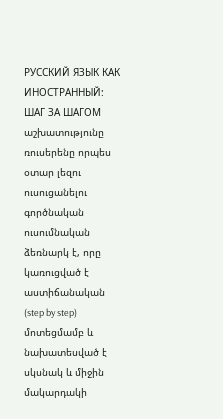РУССКИЙ ЯЗЫК КАК ИНОСТРАННЫЙ: ШАГ ЗА ШАГОМ աշխատությունը ռուսերենը որպես օտար լեզու ուսուցանելու գործնական ուսումնական ձեռնարկ է, որը կառուցված է աստիճանական (step by step) մոտեցմամբ և նախատեսված է սկսնակ և միջին մակարդակի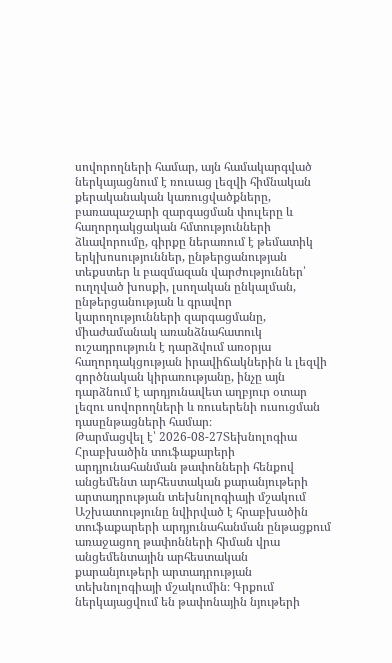սովորողների համար, այն համակարգված ներկայացնում է ռուսաց լեզվի հիմնական քերականական կառուցվածքները, բառապաշարի զարգացման փուլերը և հաղորդակցական հմտությունների ձևավորումը, գիրքը ներառում է թեմատիկ երկխոսություններ, ընթերցանության տեքստեր և բազմազան վարժություններ՝ ուղղված խոսքի, լսողական ընկալման, ընթերցանության և գրավոր կարողությունների զարգացմանը, միաժամանակ առանձնահատուկ ուշադրություն է դարձվում առօրյա հաղորդակցության իրավիճակներին և լեզվի գործնական կիրառությանը, ինչը այն դարձնում է արդյունավետ աղբյուր օտար լեզու սովորողների և ռուսերենի ուսուցման դասընթացների համար։
Թարմացվել է՝ 2026-08-27Տեխնոլոգիա
Հրաբխածին տուֆաքարերի արդյունահանման թափոնների հենքով անցեմենտ արհեստական քարանյութերի արտադրության տեխնոլոգիայի մշակում
Աշխատությունը նվիրված է հրաբխածին տուֆաքարերի արդյունահանման ընթացքում առաջացող թափոնների հիման վրա անցեմենտային արհեստական քարանյութերի արտադրության տեխնոլոգիայի մշակումին։ Գրքում ներկայացվում են թափոնային նյութերի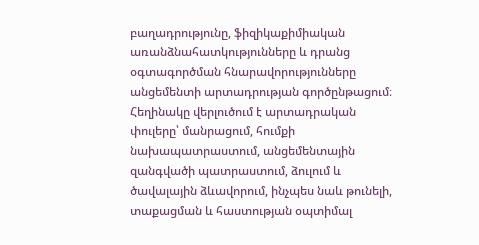բաղադրությունը, ֆիզիկաքիմիական առանձնահատկությունները և դրանց օգտագործման հնարավորությունները անցեմենտի արտադրության գործընթացում։ Հեղինակը վերլուծում է արտադրական փուլերը՝ մանրացում, հումքի նախապատրաստում, անցեմենտային զանգվածի պատրաստում, ձուլում և ծավալային ձևավորում, ինչպես նաև թունելի, տաքացման և հաստության օպտիմալ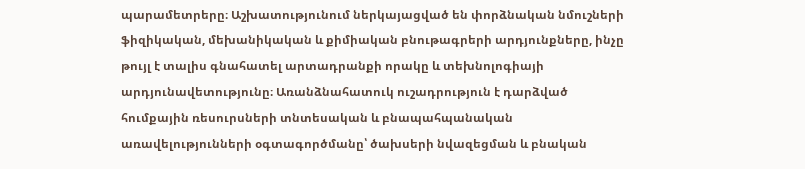պարամետրերը։ Աշխատությունում ներկայացված են փորձնական նմուշների ֆիզիկական, մեխանիկական և քիմիական բնութագրերի արդյունքները, ինչը թույլ է տալիս գնահատել արտադրանքի որակը և տեխնոլոգիայի արդյունավետությունը։ Առանձնահատուկ ուշադրություն է դարձված հումքային ռեսուրսների տնտեսական և բնապահպանական առավելությունների օգտագործմանը՝ ծախսերի նվազեցման և բնական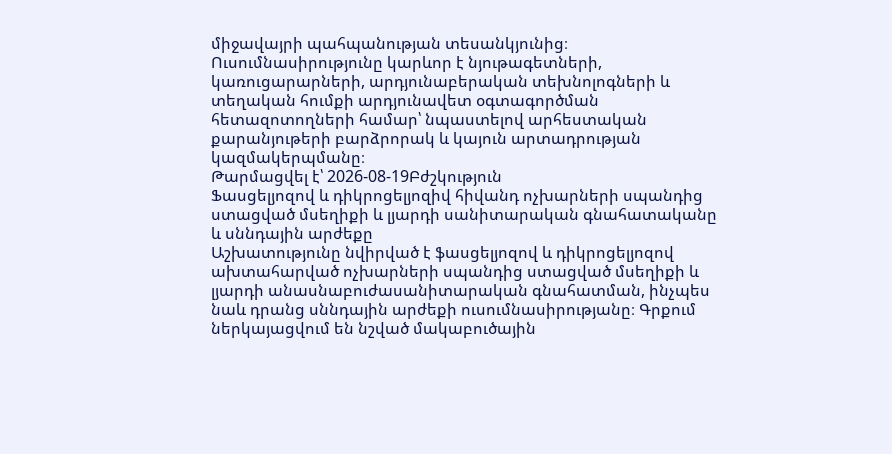միջավայրի պահպանության տեսանկյունից։ Ուսումնասիրությունը կարևոր է նյութագետների, կառուցարարների, արդյունաբերական տեխնոլոգների և տեղական հումքի արդյունավետ օգտագործման հետազոտողների համար՝ նպաստելով արհեստական քարանյութերի բարձրորակ և կայուն արտադրության կազմակերպմանը։
Թարմացվել է՝ 2026-08-19Բժշկություն
Ֆասցելյոզով և դիկրոցելյոզիվ հիվանդ ոչխարների սպանդից ստացված մսեղիքի և լյարդի սանիտարական գնահատականը և սննդային արժեքը
Աշխատությունը նվիրված է ֆասցելյոզով և դիկրոցելյոզով ախտահարված ոչխարների սպանդից ստացված մսեղիքի և լյարդի անասնաբուժասանիտարական գնահատման, ինչպես նաև դրանց սննդային արժեքի ուսումնասիրությանը։ Գրքում ներկայացվում են նշված մակաբուծային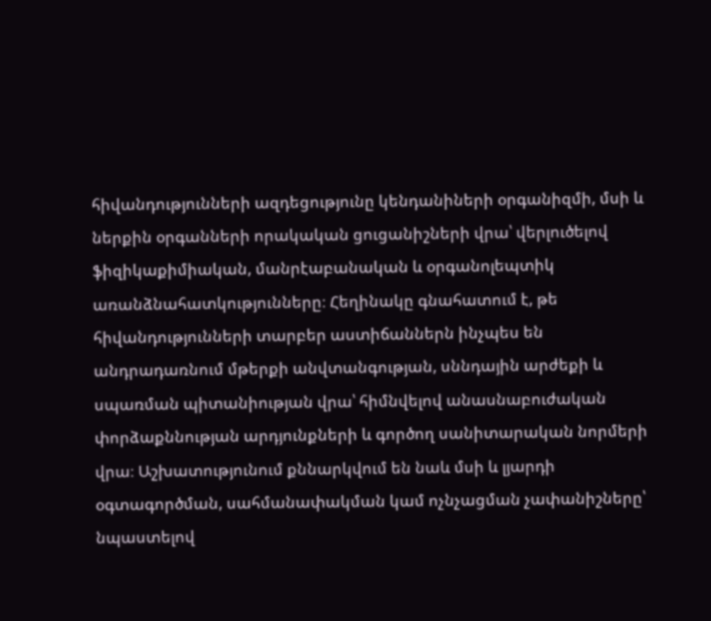հիվանդությունների ազդեցությունը կենդանիների օրգանիզմի, մսի և ներքին օրգանների որակական ցուցանիշների վրա՝ վերլուծելով ֆիզիկաքիմիական, մանրէաբանական և օրգանոլեպտիկ առանձնահատկությունները։ Հեղինակը գնահատում է, թե հիվանդությունների տարբեր աստիճաններն ինչպես են անդրադառնում մթերքի անվտանգության, սննդային արժեքի և սպառման պիտանիության վրա՝ հիմնվելով անասնաբուժական փորձաքննության արդյունքների և գործող սանիտարական նորմերի վրա։ Աշխատությունում քննարկվում են նաև մսի և լյարդի օգտագործման, սահմանափակման կամ ոչնչացման չափանիշները՝ նպաստելով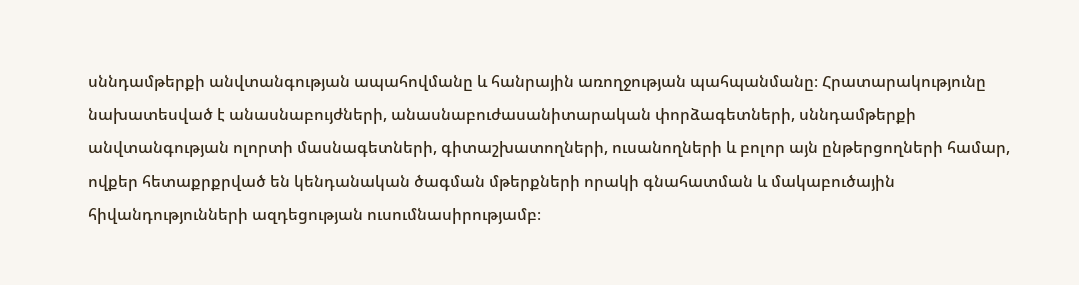սննդամթերքի անվտանգության ապահովմանը և հանրային առողջության պահպանմանը։ Հրատարակությունը նախատեսված է անասնաբույժների, անասնաբուժասանիտարական փորձագետների, սննդամթերքի անվտանգության ոլորտի մասնագետների, գիտաշխատողների, ուսանողների և բոլոր այն ընթերցողների համար, ովքեր հետաքրքրված են կենդանական ծագման մթերքների որակի գնահատման և մակաբուծային հիվանդությունների ազդեցության ուսումնասիրությամբ։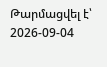Թարմացվել է՝ 2026-09-04